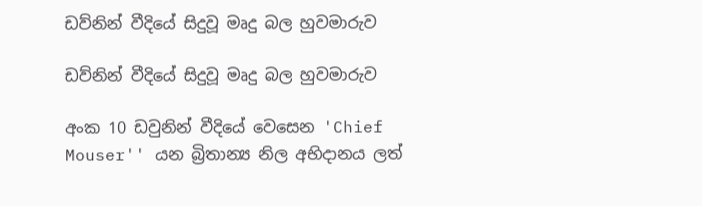ඩව්නින් වීදියේ සිදුවූ මෘදු බල හුවමාරුව

ඩව්නින් වීදියේ සිදුවූ මෘදු බල හුවමාරුව

අංක 10 ඩවුනින් වීදියේ වෙසෙන 'Chief Mouser'' යන බ්‍රිතාන්‍ය නිල අභිදානය ලත්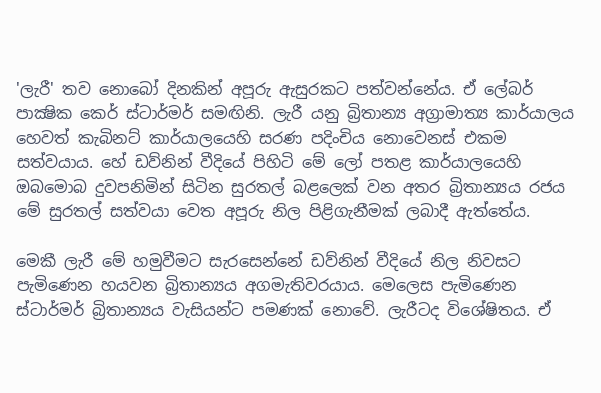'ලැරී' තව නොබෝ දිනකින් අපූරු ඇසුරකට පත්වන්නේය. ඒ ලේබර් පාක්‍ෂික කෙර් ස්ටාර්මර් සමඟිනි. ලැරී යනු බ්‍රිතාන්‍ය අග්‍රාමාත්‍ය කාර්යාලය හෙවත් කැබිනට් කාර්යාලයෙහි සරණ පදිංචිය නොවෙනස් එකම සත්වයාය. හේ ඩව්නින් වීදියේ පිහිටි මේ ලෝ පතළ කාර්යාලයෙහි ඔබමොබ දුවපනිමින් සිටින සුරතල් බළලෙක් වන අතර බ්‍රිතාන්‍යය රජය මේ සුරතල් සත්වයා වෙත අපූරු නිල පිළිගැනීමක් ලබාදී ඇත්තේය.

මෙකී ලැරී මේ හමුවීමට සැරසෙන්නේ ඩව්නින් වීදියේ නිල නිවසට පැමිණෙන හයවන බ්‍රිතාන්‍යය අගමැතිවරයාය. මෙලෙස පැමිණෙන ස්ටාර්මර් බ්‍රිතාන්‍යය වැසියන්ට පමණක් නොවේ. ලැරීටද විශේෂිතය. ඒ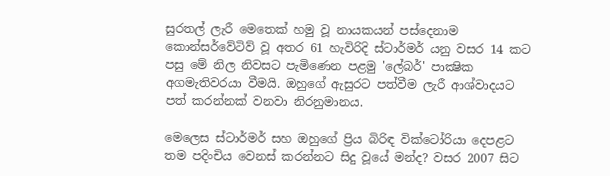සුරතල් ලැරී මෙතෙක් හමු වූ නායකයන් පස්දෙනාම කොන්සර්වේටිව් වූ අතර 61 හැවිරිදි ස්ටාර්මර් යනු වසර 14 කට පසු මේ නිල නිවසට පැමිණෙන පළමු 'ලේබර්' පාක්‍ෂික අගමැතිවරයා වීමයි. ඔහුගේ ඇසුරට පත්වීම ලැරී ආශ්වාදයට පත් කරන්නක් වනවා නිරනුමානය.

මෙලෙස ස්ටාර්මර් සහ ඔහුගේ ප්‍රිය බිරිඳ වික්ටෝරියා දෙපළට තම පදිංචිය වෙනස් කරන්නට සිදු වූයේ මන්ද? වසර 2007 සිට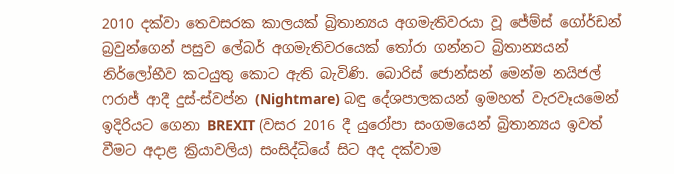2010 දක්වා තෙවසරක කාලයක් බ්‍රිතාන්‍යය අගමැතිවරයා වූ ජේම්ස් ගෝර්ඩන් බ්‍රවුන්ගෙන් පසුව ලේබර් අගමැතිවරයෙක් තෝරා ගන්නට බ්‍රිතාන්‍යයන් නිර්ලෝභීව කටයුතු කොට ඇති බැවිණි. බොරිස් ජොන්සන් මෙන්ම නයිජල් ෆරාජ් ආදී දුස්-ස්වප්න (Nightmare) බඳු දේශපාලකයන් ඉමහත් වැරවෑයමෙන් ඉදිරියට ගෙනා BREXIT (වසර 2016 දී යුරෝපා සංගමයෙන් බ්‍රිතාන්‍යය ඉවත් වීමට අදාළ ක්‍රියාවලිය) සංසිද්ධියේ සිට අද දක්වාම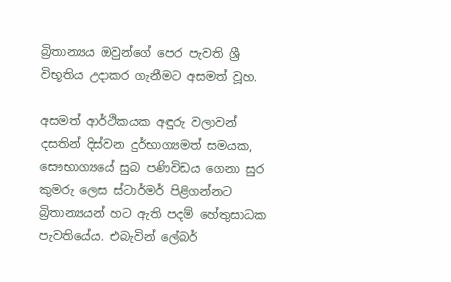බ්‍රිතාන්‍යය ඔවුන්ගේ පෙර පැවති ශ්‍රී විභූතිය උදාකර ගැනීමට අසමත් වූහ.

අසමත් ආර්ථිකයක අඳුරු වලාවන් දසතින් දිස්වන දුර්භාග්‍යමත් සමයක, සෞභාග්‍යයේ සුබ පණිවිඩය ගෙනා සුර කුමරු ලෙස ස්ටාර්මර් පිළිගන්නට බ්‍රිතාන්‍යයන් හට ඇති පදම් හේතුසාධක පැවතියේය. එබැවින් ලේබර්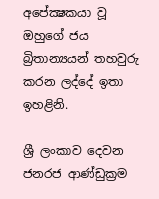අපේක්‍ෂකයා වූ ඔහුගේ ජය බ්‍රිතාන්‍යයන් තහවුරු කරන ලද්දේ ඉතා ඉහළිනි.

ශ්‍රී ලංකාව දෙවන ජනරජ ආණ්ඩුක්‍රම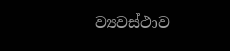ව්‍යවස්ථාව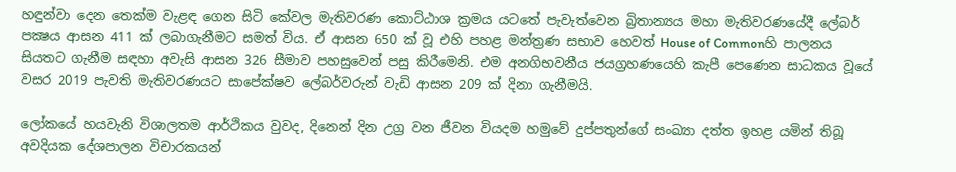හඳුන්වා දෙන තෙක්ම වැළඳ ගෙන සිටි කේවල මැතිවරණ කොට්ඨාශ ක්‍රමය යටතේ පැවැත්වෙන බ්‍රිතාන්‍යය මහා මැතිවරණයේදී ලේබර් පක්‍ෂය ආසන 411 ක් ලබාගැනීමට සමත් විය. ඒ ආසන 650 ක් වූ එහි පහළ මන්ත්‍රණ සභාව හෙවත් House of Commonහි පාලනය සියතට ගැනීම සඳහා අවැසි ආසන 326 සීමාව පහසුවෙන් පසු කිරීමෙනි. එම අනගිභවනීය ජයග්‍රහණයෙහි කැපී පෙණෙන සාධකය වූයේ වසර 2019 පැවති මැතිවරණයට සාපේක්ෂව ලේබර්වරුන් වැඩි ආසන 209 ක් දිනා ගැනීමයි.

ලෝකයේ හයවැනි විශාලතම ආර්ථිකය වුවද, දිනෙන් දින උග්‍ර වන ජීවන වියදම හමුවේ දුප්පතුන්ගේ සංඛ්‍යා දත්ත ඉහළ යමින් තිබූ අවදියක දේශපාලන විචාරකයන්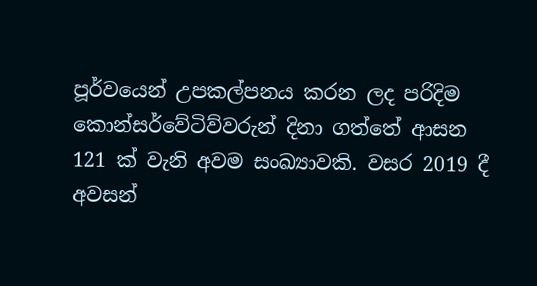පූර්වයෙන් උපකල්පනය කරන ලද පරිදිම කොන්සර්වේටිව්වරුන් දිනා ගත්තේ ආසන 121 ක් වැනි අවම සංඛ්‍යාවකි. වසර 2019 දී අවසන්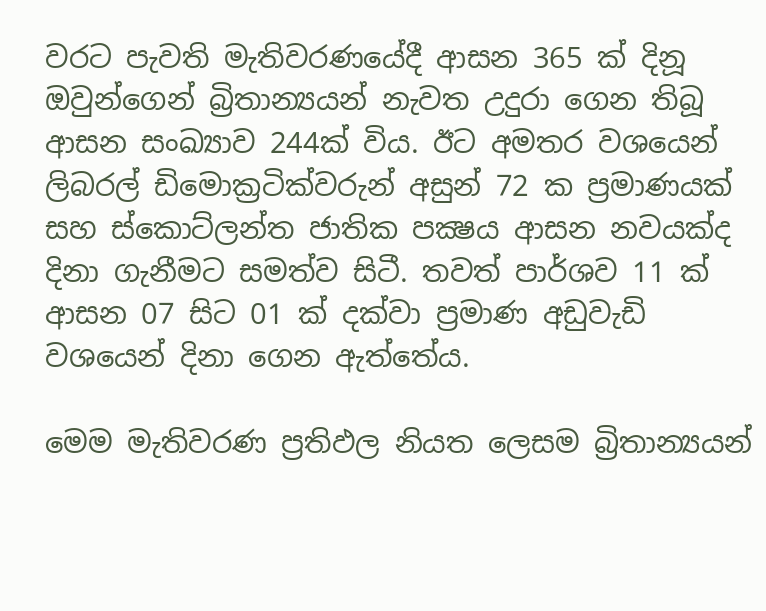වරට පැවති මැතිවරණයේදී ආසන 365 ක් දිනූ ඔවුන්ගෙන් බ්‍රිතාන්‍යයන් නැවත උදුරා ගෙන තිබූ ආසන සංඛ්‍යාව 244ක් විය. ඊට අමතර වශයෙන් ලිබරල් ඩිමොක්‍රටික්වරුන් අසුන් 72 ක ප්‍රමාණයක් සහ ස්කොට්ලන්ත ජාතික පක්‍ෂය ආසන නවයක්ද දිනා ගැනීමට සමත්ව සිටී. තවත් පාර්ශව 11 ක් ආසන 07 සිට 01 ක් දක්වා ප්‍රමාණ අඩුවැඩි වශයෙන් දිනා ගෙන ඇත්තේය.

මෙම මැතිවරණ ප්‍රතිඵල නියත ලෙසම බ්‍රිතාන්‍යයන්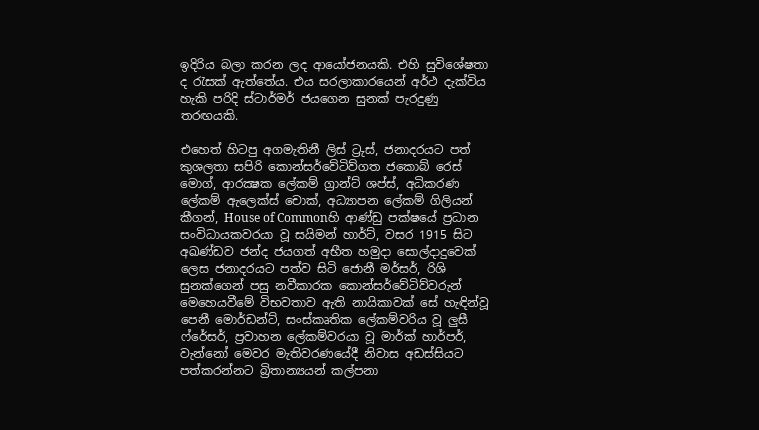ඉදිරිය බලා කරන ලද ආයෝජනයකි. එහි සුවිශේෂතා ද රැසක් ඇත්තේය. එය සරලාකාරයෙන් අර්ථ දැක්විය හැකි පරිදි ස්ටාර්මර් ජයගෙන සුනක් පැරදුණු තරඟයකි.

එහෙත් හිටපු අගමැතිනී ලිස් ට්‍රුස්, ජනාදරයට පත් කුශලතා සපිරි කොන්සර්වේටිව්ගත ජකොබ් රෙස් මොග්, ආරක්‍ෂක ලේකම් ග්‍රාන්ට් ශප්ස්, අධිකරණ ලේකම් ඇලෙක්ස් චොක්, අධ්‍යාපන ලේකම් ගිලියන් කීගන්, House of Commonහි ආණ්ඩු පක්ෂයේ ප්‍රධාන සංවිධායකවරයා වූ සයිමන් හාර්ට්, වසර 1915 සිට අඛණ්ඩව ජන්ද ජයගත් අභීත හමුදා සොල්දාදුවෙක් ලෙස ජනාදරයට පත්ව සිටි ජොනී මර්සර්, රිශි සුනක්ගෙන් පසු නවීකාරක කොන්සර්වේටිව්වරුන් මෙහෙයවීමේ විභවතාව ඇති නායිකාවක් සේ හැඳින්වූ පෙනී මොර්ඩන්ට්, සංස්කෘතික ලේකම්වරිය වූ ලුසී ෆ්රේසර්, ප්‍රවාහන ලේකම්වරයා වූ මාර්ක් හාර්පර්, වැන්නෝ මෙවර මැතිවරණයේදී නිවාස අඩස්සියට පත්කරන්නට බ්‍රිතාන්‍යයන් කල්පනා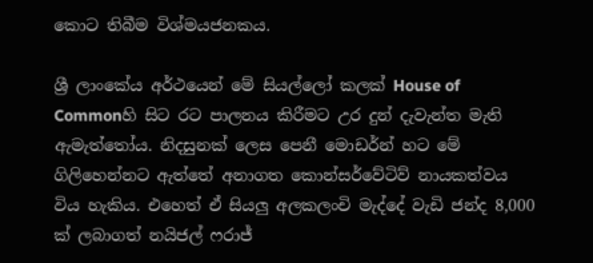කොට තිබීම විශ්මයජනකය.

ශ්‍රී ලාංකේය අර්ථයෙන් මේ සියල්ලෝ කලක් House of Commonහි සිට රට පාලනය කිරීමට උර දුන් දැවැන්ත මැති ඇමැත්තෝය. නිදසුනක් ලෙස පෙනී මොඩර්න් හට මේ ගිලිහෙන්නට ඇත්තේ අනාගත කොන්සර්වේටිව් නායකත්වය විය හැකිය. එහෙත් ඒ සියලු අලකලංචි මැද්දේ වැඩි ජන්ද 8,000 ක් ලබාගත් නයිජල් ෆරාජ්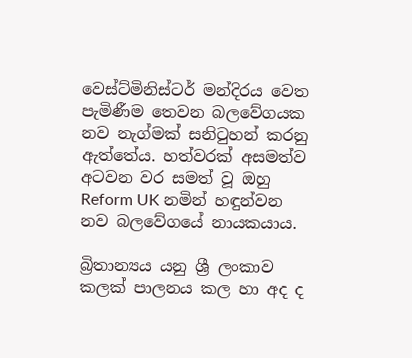වෙස්ට්මිනිස්ටර් මන්දිරය වෙත පැමිණීම තෙවන බලවේගයක නව නැග්මක් සනිටුහන් කරනු ඇත්තේය. හත්වරක් අසමත්ව අටවන වර සමත් වූ ඔහු Reform UK නමින් හඳුන්වන නව බලවේගයේ නායකයාය.

බ්‍රිතාන්‍යය යනු ශ්‍රී ලංකාව කලක් පාලනය කල හා අද ද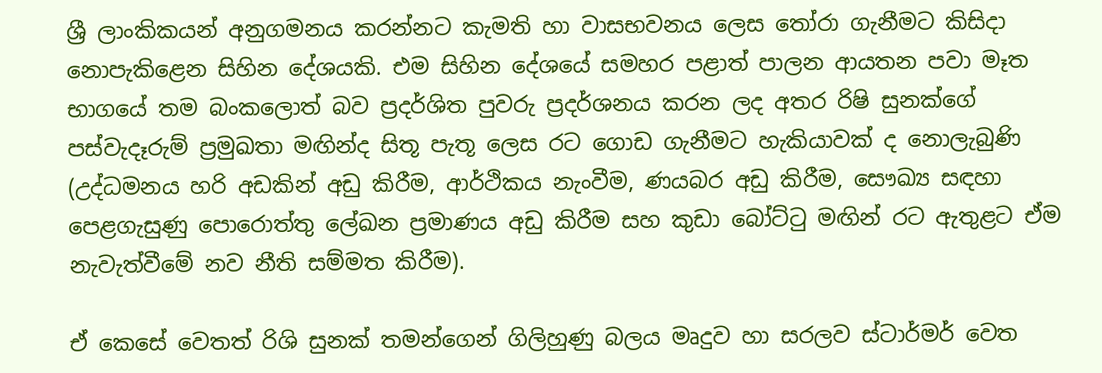ශ්‍රී ලාංකිකයන් අනුගමනය කරන්නට කැමති හා වාසභවනය ලෙස තෝරා ගැනීමට කිසිදා නොපැකිළෙන සිහින දේශයකි. එම සිහින දේශයේ සමහර පළාත් පාලන ආයතන පවා මෑත භාගයේ තම බංකලොත් බව ප්‍රදර්ශිත පුවරු ප්‍රදර්ශනය කරන ලද අතර රිෂි සුනක්ගේ පස්වැදෑරුම් ප්‍රමුඛතා මඟින්ද සිතූ පැතූ ලෙස රට ගොඩ ගැනීමට හැකියාවක් ද නොලැබුණි (උද්ධමනය හරි අඩකින් අඩු කිරීම, ආර්ථිකය නැංවීම, ණයබර අඩු කිරීම, සෞඛ්‍ය සඳහා පෙළගැසුණු පොරොත්තු ලේඛන ප්‍රමාණය අඩු කිරීම සහ කුඩා බෝට්ටු මඟින් රට ඇතුළට ඒම නැවැත්වීමේ නව නීති සම්මත කිරීම).

ඒ කෙසේ වෙතත් රිශි සුනක් තමන්ගෙන් ගිලිහුණු බලය මෘදුව හා සරලව ස්ටාර්මර් වෙත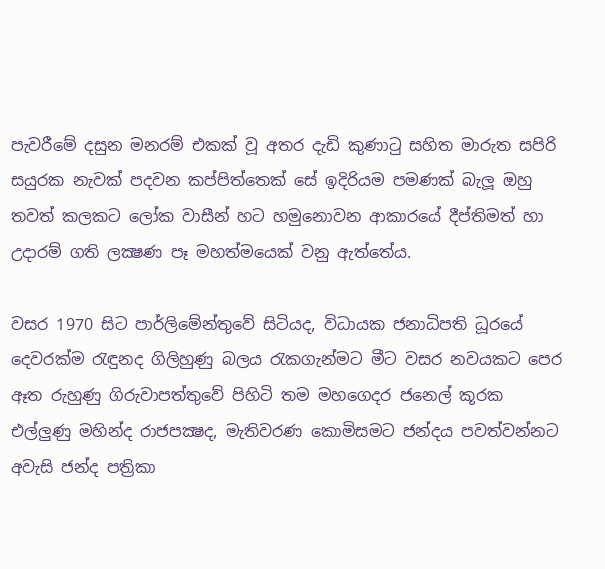පැවරීමේ දසුන මනරම් එකක් වූ අතර දැඩි කුණාටු සහිත මාරුත සපිරි සයුරක නැවක් පදවන කප්පිත්තෙක් සේ ඉදිරියම පමණක් බැලූ ඔහු තවත් කලකට ලෝක වාසීන් හට හමුනොවන ආකාරයේ දීප්තිමත් හා උදාරම් ගති ලක්‍ෂණ පෑ මහත්මයෙක් වනු ඇත්තේය.

වසර 1970 සිට පාර්ලිමේන්තුවේ සිටියද, විධායක ජනාධිපති ධූරයේ දෙවරක්ම රැඳුනද ගිලිහුණු බලය රැකගැන්මට මීට වසර නවයකට පෙර ඈත රුහුණු ගිරුවාපත්තුවේ පිහිටි තම මහගෙදර ජනෙල් කූරක එල්ලුණු මහින්ද රාජපක්‍ෂද, මැතිවරණ කොමිසමට ජන්දය පවත්වන්නට අවැසි ජන්ද පත්‍රිකා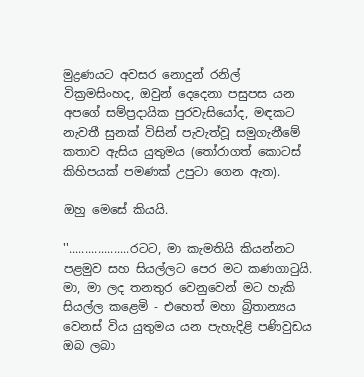මුද්‍රණයට අවසර නොදුන් රනිල් වික්‍රමසිංහද, ඔවුන් දෙදෙනා පසුපස යන අපගේ සම්ප්‍රදායික පුරවැසියෝද, මඳකට නැවතී සුනක් විසින් පැවැත්වූ සමුගැනීමේ කතාව ඇසිය යුතුමය (තෝරාගත් කොටස් කිහිපයක් පමණක් උපුටා ගෙන ඇත).

ඔහු මෙසේ කියයි.

''...................රටට, මා කැමතියි කියන්නට පළමුව සහ සියල්ලට පෙර මට කණගාටුයි. මා, මා ලද තනතුර වෙනුවෙන් මට හැකි සියල්ල කළෙමි - එහෙත් මහා බ්‍රිතාන්‍යය වෙනස් විය යුතුමය යන පැහැදිළි පණිවුඩය ඔබ ලබා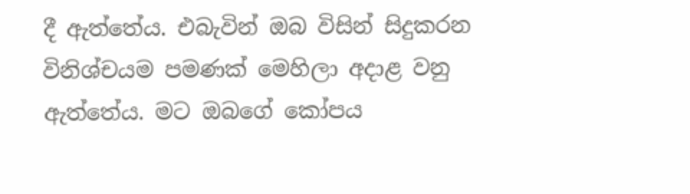දී ඇත්තේය. එබැවින් ඔබ විසින් සිදුකරන විනිශ්චයම පමණක් මෙහිලා අදාළ වනු ඇත්තේය. මට ඔබගේ කෝපය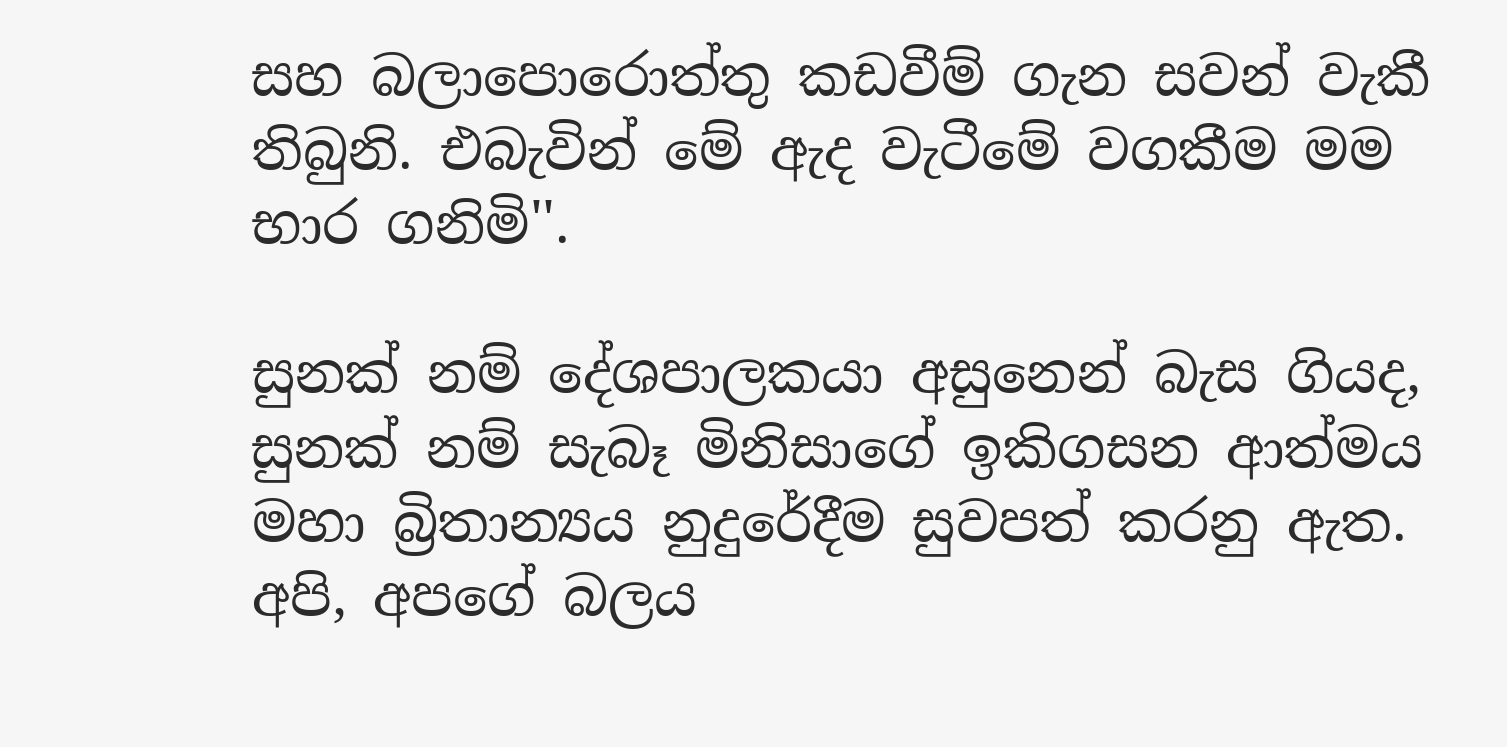සහ බලාපොරොත්තු කඩවීම් ගැන සවන් වැකී තිබුනි. එබැවින් මේ ඇද වැටීමේ වගකීම මම භාර ගනිමි''.

සුනක් නම් දේශපාලකයා අසුනෙන් බැස ගියද, සුනක් නම් සැබෑ මිනිසාගේ ඉකිගසන ආත්මය මහා බ්‍රිතාන්‍යය නුදුරේදීම සුවපත් කරනු ඇත. අපි, අපගේ බලය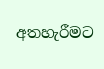අතහැරීමට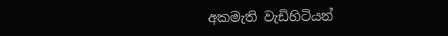අකමැති වැඩිහිටියන්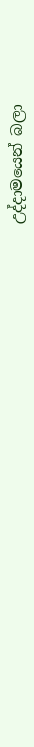උද්දාමයෙන් බලා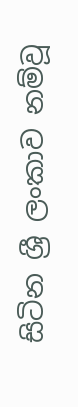සිටින ශ්‍රී ලංකාව නම්වූ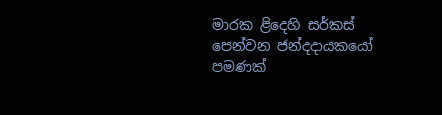මාරක ළිදෙහි සර්කස් පෙන්වන ජන්දදායකයෝ පමණක්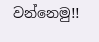වන්නෙමු!!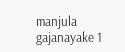manjula gajanayake 1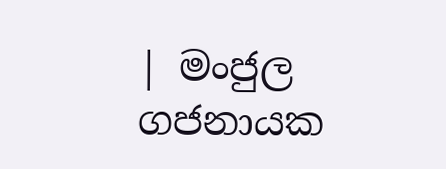| මංජුල ගජනායක